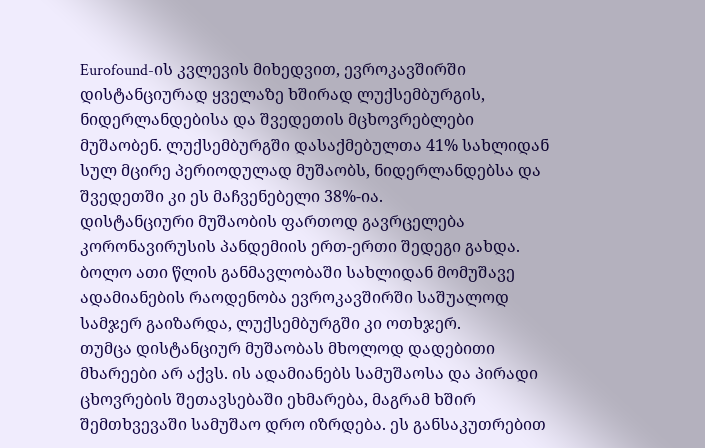Eurofound-ის კვლევის მიხედვით, ევროკავშირში დისტანციურად ყველაზე ხშირად ლუქსემბურგის, ნიდერლანდებისა და შვედეთის მცხოვრებლები მუშაობენ. ლუქსემბურგში დასაქმებულთა 41% სახლიდან სულ მცირე პერიოდულად მუშაობს, ნიდერლანდებსა და შვედეთში კი ეს მაჩვენებელი 38%-ია.
დისტანციური მუშაობის ფართოდ გავრცელება კორონავირუსის პანდემიის ერთ-ერთი შედეგი გახდა. ბოლო ათი წლის განმავლობაში სახლიდან მომუშავე ადამიანების რაოდენობა ევროკავშირში საშუალოდ სამჯერ გაიზარდა, ლუქსემბურგში კი ოთხჯერ.
თუმცა დისტანციურ მუშაობას მხოლოდ დადებითი მხარეები არ აქვს. ის ადამიანებს სამუშაოსა და პირადი ცხოვრების შეთავსებაში ეხმარება, მაგრამ ხშირ შემთხვევაში სამუშაო დრო იზრდება. ეს განსაკუთრებით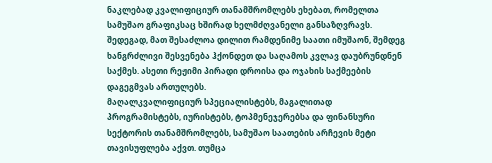ნაკლებად კვალიფიციურ თანამშრომლებს ეხებათ, რომელთა სამუშაო გრაფიკსაც ხშირად ხელმძღვანელი განსაზღვრავს. შედეგად, მათ შესაძლოა დილით რამდენიმე საათი იმუშაონ, შემდეგ ხანგრძლივი შესვენება ჰქონდეთ და საღამოს კვლავ დაუბრუნდნენ საქმეს. ასეთი რეჟიმი პირადი დროისა და ოჯახის საქმეების დაგეგმვას ართულებს.
მაღალკვალიფიციურ სპეციალისტებს, მაგალითად პროგრამისტებს, იურისტებს, ტოპმენეჯერებსა და ფინანსური სექტორის თანამშრომლებს, სამუშაო საათების არჩევის მეტი თავისუფლება აქვთ. თუმცა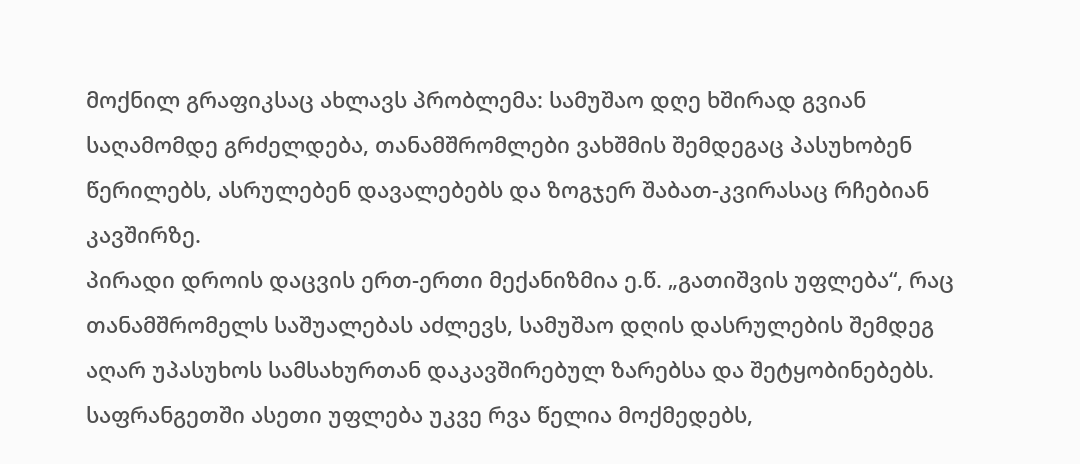მოქნილ გრაფიკსაც ახლავს პრობლემა: სამუშაო დღე ხშირად გვიან საღამომდე გრძელდება, თანამშრომლები ვახშმის შემდეგაც პასუხობენ წერილებს, ასრულებენ დავალებებს და ზოგჯერ შაბათ-კვირასაც რჩებიან კავშირზე.
პირადი დროის დაცვის ერთ-ერთი მექანიზმია ე.წ. „გათიშვის უფლება“, რაც თანამშრომელს საშუალებას აძლევს, სამუშაო დღის დასრულების შემდეგ აღარ უპასუხოს სამსახურთან დაკავშირებულ ზარებსა და შეტყობინებებს. საფრანგეთში ასეთი უფლება უკვე რვა წელია მოქმედებს,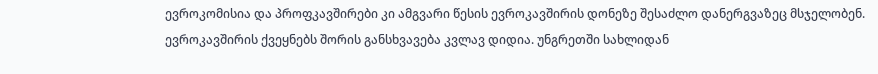ევროკომისია და პროფკავშირები კი ამგვარი წესის ევროკავშირის დონეზე შესაძლო დანერგვაზეც მსჯელობენ.
ევროკავშირის ქვეყნებს შორის განსხვავება კვლავ დიდია. უნგრეთში სახლიდან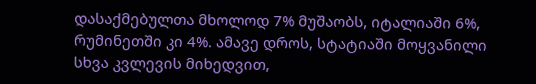დასაქმებულთა მხოლოდ 7% მუშაობს, იტალიაში 6%, რუმინეთში კი 4%. ამავე დროს, სტატიაში მოყვანილი სხვა კვლევის მიხედვით,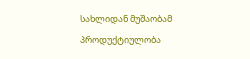სახლიდან მუშაობამ პროდუქტიულობა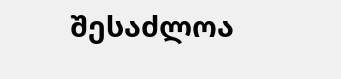შესაძლოა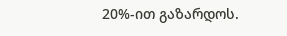20%-ით გაზარდოს.